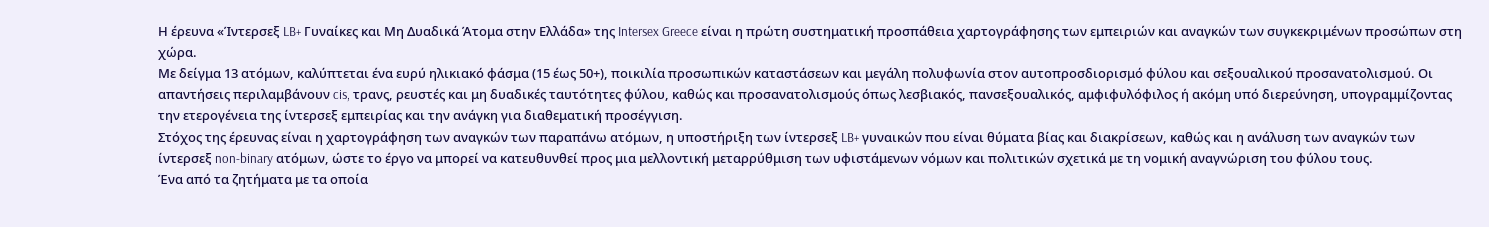Η έρευνα «Ίντερσεξ LB+ Γυναίκες και Μη Δυαδικά Άτομα στην Ελλάδα» της Intersex Greece είναι η πρώτη συστηματική προσπάθεια χαρτογράφησης των εμπειριών και αναγκών των συγκεκριμένων προσώπων στη χώρα.
Με δείγμα 13 ατόμων, καλύπτεται ένα ευρύ ηλικιακό φάσμα (15 έως 50+), ποικιλία προσωπικών καταστάσεων και μεγάλη πολυφωνία στον αυτοπροσδιορισμό φύλου και σεξουαλικού προσανατολισμού. Οι απαντήσεις περιλαμβάνουν cis, τρανς, ρευστές και μη δυαδικές ταυτότητες φύλου, καθώς και προσανατολισμούς όπως λεσβιακός, πανσεξουαλικός, αμφιφυλόφιλος ή ακόμη υπό διερεύνηση, υπογραμμίζοντας την ετερογένεια της ίντερσεξ εμπειρίας και την ανάγκη για διαθεματική προσέγγιση.
Στόχος της έρευνας είναι η χαρτογράφηση των αναγκών των παραπάνω ατόμων, η υποστήριξη των ίντερσεξ LB+ γυναικών που είναι θύματα βίας και διακρίσεων, καθώς και η ανάλυση των αναγκών των ίντερσεξ non-binary ατόμων, ώστε το έργο να μπορεί να κατευθυνθεί προς μια μελλοντική μεταρρύθμιση των υφιστάμενων νόμων και πολιτικών σχετικά με τη νομική αναγνώριση του φύλου τους.
Ένα από τα ζητήματα με τα οποία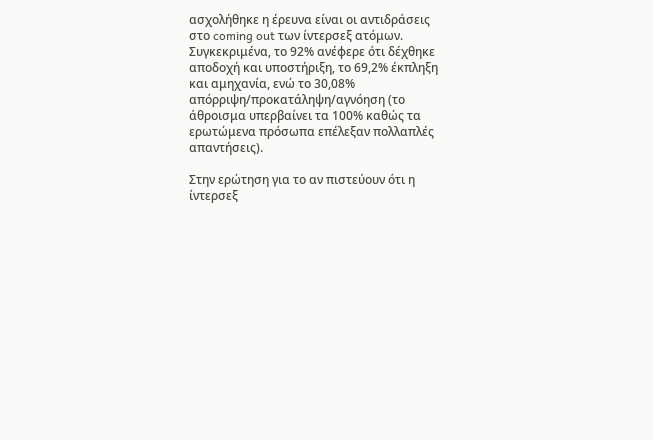ασχολήθηκε η έρευνα είναι οι αντιδράσεις στο coming out των ίντερσεξ ατόμων. Συγκεκριμένα, το 92% ανέφερε ότι δέχθηκε αποδοχή και υποστήριξη, το 69,2% έκπληξη και αμηχανία, ενώ το 30,08% απόρριψη/προκατάληψη/αγνόηση (το άθροισμα υπερβαίνει τα 100% καθώς τα ερωτώμενα πρόσωπα επέλεξαν πολλαπλές απαντήσεις).

Στην ερώτηση για το αν πιστεύουν ότι η ίντερσεξ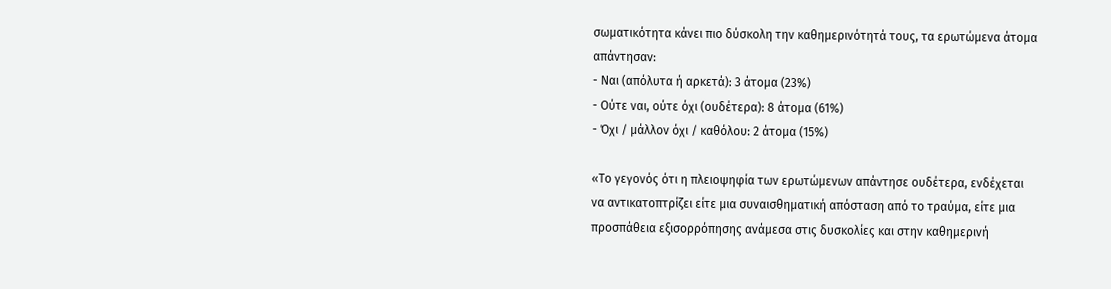σωματικότητα κάνει πιο δύσκολη την καθημερινότητά τους, τα ερωτώμενα άτομα απάντησαν:
- Ναι (απόλυτα ή αρκετά): 3 άτομα (23%)
- Ούτε ναι, ούτε όχι (ουδέτερα): 8 άτομα (61%)
- Όχι / μάλλον όχι / καθόλου: 2 άτομα (15%)

«Το γεγονός ότι η πλειοψηφία των ερωτώμενων απάντησε ουδέτερα, ενδέχεται να αντικατοπτρίζει είτε μια συναισθηματική απόσταση από το τραύμα, είτε μια προσπάθεια εξισορρόπησης ανάμεσα στις δυσκολίες και στην καθημερινή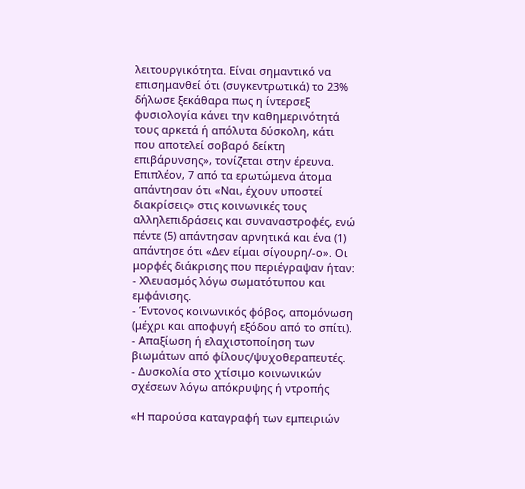λειτουργικότητα. Είναι σημαντικό να επισημανθεί ότι (συγκεντρωτικά) το 23% δήλωσε ξεκάθαρα πως η ίντερσεξ φυσιολογία κάνει την καθημερινότητά τους αρκετά ή απόλυτα δύσκολη, κάτι που αποτελεί σοβαρό δείκτη επιβάρυνσης», τονίζεται στην έρευνα.
Επιπλέον, 7 από τα ερωτώμενα άτομα απάντησαν ότι «Ναι, έχουν υποστεί διακρίσεις» στις κοινωνικές τους αλληλεπιδράσεις και συναναστροφές, ενώ πέντε (5) απάντησαν αρνητικά και ένα (1) απάντησε ότι «Δεν είμαι σίγουρη/-ο». Οι μορφές διάκρισης που περιέγραψαν ήταν:
- Χλευασμός λόγω σωματότυπου και εμφάνισης.
- Έντονος κοινωνικός φόβος, απομόνωση (μέχρι και αποφυγή εξόδου από το σπίτι).
- Απαξίωση ή ελαχιστοποίηση των βιωμάτων από φίλους/ψυχοθεραπευτές.
- Δυσκολία στο χτίσιμο κοινωνικών σχέσεων λόγω απόκρυψης ή ντροπής

«Η παρούσα καταγραφή των εμπειριών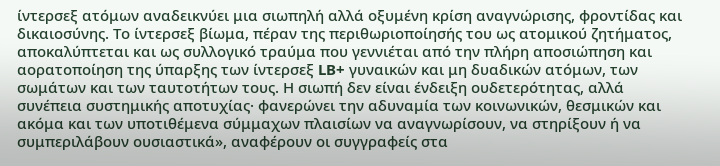ίντερσεξ ατόμων αναδεικνύει μια σιωπηλή αλλά οξυμένη κρίση αναγνώρισης, φροντίδας και δικαιοσύνης. Το ίντερσεξ βίωμα, πέραν της περιθωριοποίησής του ως ατομικού ζητήματος, αποκαλύπτεται και ως συλλογικό τραύμα που γεννιέται από την πλήρη αποσιώπηση και αορατοποίηση της ύπαρξης των ίντερσεξ LB+ γυναικών και μη δυαδικών ατόμων, των σωμάτων και των ταυτοτήτων τους. Η σιωπή δεν είναι ένδειξη ουδετερότητας, αλλά συνέπεια συστημικής αποτυχίας· φανερώνει την αδυναμία των κοινωνικών, θεσμικών και ακόμα και των υποτιθέμενα σύμμαχων πλαισίων να αναγνωρίσουν, να στηρίξουν ή να συμπεριλάβουν ουσιαστικά», αναφέρουν οι συγγραφείς στα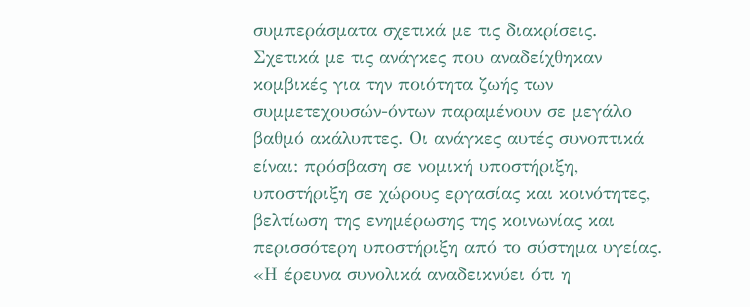συμπεράσματα σχετικά με τις διακρίσεις.
Σχετικά με τις ανάγκες που αναδείχθηκαν κομβικές για την ποιότητα ζωής των συμμετεχουσών-όντων παραμένουν σε μεγάλο βαθμό ακάλυπτες. Οι ανάγκες αυτές συνοπτικά είναι: πρόσβαση σε νομική υποστήριξη, υποστήριξη σε χώρους εργασίας και κοινότητες, βελτίωση της ενημέρωσης της κοινωνίας και περισσότερη υποστήριξη από το σύστημα υγείας.
«Η έρευνα συνολικά αναδεικνύει ότι η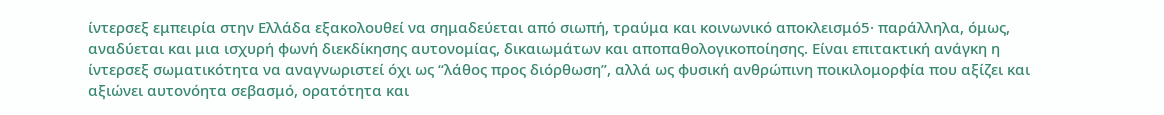ίντερσεξ εμπειρία στην Ελλάδα εξακολουθεί να σημαδεύεται από σιωπή, τραύμα και κοινωνικό αποκλεισμό5· παράλληλα, όμως, αναδύεται και μια ισχυρή φωνή διεκδίκησης αυτονομίας, δικαιωμάτων και αποπαθολογικοποίησης. Είναι επιτακτική ανάγκη η ίντερσεξ σωματικότητα να αναγνωριστεί όχι ως “λάθος προς διόρθωση”, αλλά ως φυσική ανθρώπινη ποικιλομορφία που αξίζει και αξιώνει αυτονόητα σεβασμό, ορατότητα και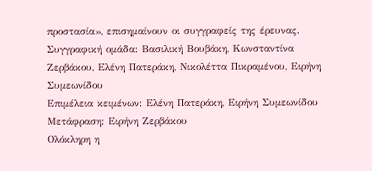προστασία», επισημαίνουν οι συγγραφείς της έρευνας.
Συγγραφική ομάδα: Βασιλική Βουβάκη, Κωνσταντίνα Ζερβάκου, Ελένη Πατεράκη, Νικολέττα Πικραμένου, Ειρήνη Συμεωνίδου
Επιμέλεια κειμένων: Ελένη Πατεράκη, Ειρήνη Συμεωνίδου
Μετάφραση: Ειρήνη Ζερβάκου
Ολόκληρη η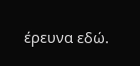έρευνα εδώ.